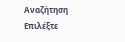Αναζήτηση
Επιλέξτε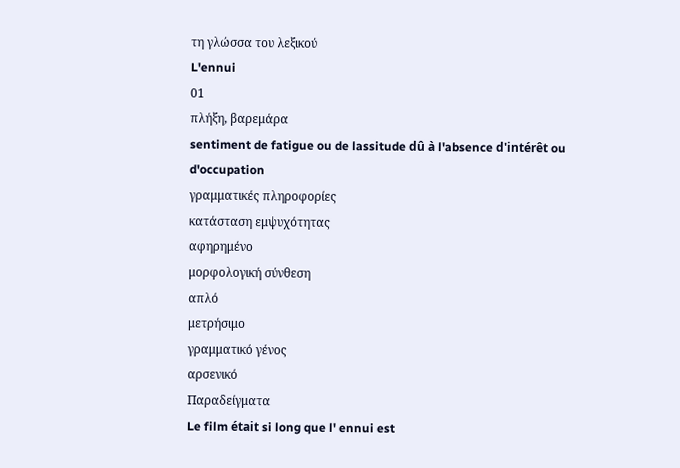τη γλώσσα του λεξικού
L'ennui
01
πλήξη, βαρεμάρα
sentiment de fatigue ou de lassitude dû à l'absence d'intérêt ou d'occupation
γραμματικές πληροφορίες
κατάσταση εμψυχότητας
αφηρημένο
μορφολογική σύνθεση
απλό
μετρήσιμο
γραμματικό γένος
αρσενικό
Παραδείγματα
Le film était si long que l' ennui est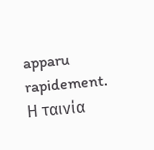apparu rapidement.
Η ταινία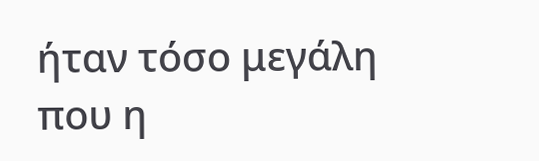ήταν τόσο μεγάλη που η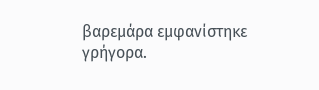βαρεμάρα εμφανίστηκε γρήγορα.